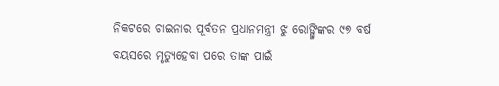ନିକଟରେ ଚାଇନାର ପୂର୍ବତନ ପ୍ରଧାନମନ୍ତ୍ରୀ ଝୁ ରୋଙ୍ଗ୍ଜିଙ୍କର ୯୭ ବର୍ଷ ବୟସରେ ମୃତ୍ୟୁହେବା ପରେ ତାଙ୍କ ପାଇଁ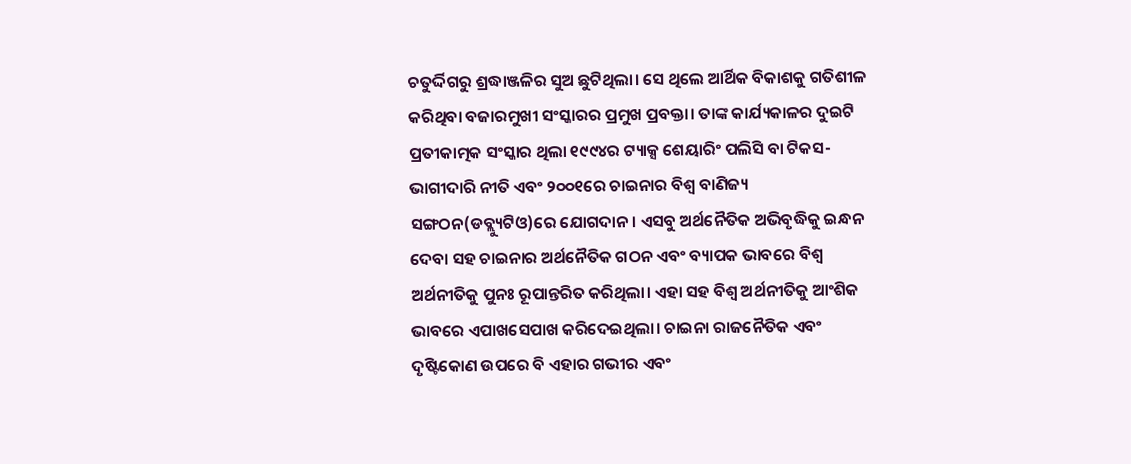ଚତୁର୍ଦ୍ଦିଗରୁ ଶ୍ରଦ୍ଧାଞ୍ଜଳିର ସୁଅ ଛୁଟିଥିଲା। ସେ ଥିଲେ ଆର୍ଥିକ ବିକାଶକୁ ଗତିଶୀଳ କରିଥିବା ବଜାରମୁଖୀ ସଂସ୍କାରର ପ୍ରମୁଖ ପ୍ରବକ୍ତା। ତାଙ୍କ କାର୍ଯ୍ୟକାଳର ଦୁଇଟି ପ୍ରତୀକାତ୍ମକ ସଂସ୍କାର ଥିଲା ୧୯୯୪ର ଟ୍ୟାକ୍ସ ଶେୟାରିଂ ପଲିସି ବା ଟିକସ-ଭାଗୀଦାରି ନୀତି ଏବଂ ୨୦୦୧ରେ ଚାଇନାର ବିଶ୍ୱ ବାଣିଜ୍ୟ ସଙ୍ଗଠନ(ଡବ୍ଲ୍ୟୁଟିଓ)ରେ ଯୋଗଦାନ। ଏସବୁ ଅର୍ଥନୈତିକ ଅଭିବୃଦ୍ଧିକୁ ଇନ୍ଧନ ଦେବା ସହ ଚାଇନାର ଅର୍ଥନୈତିକ ଗଠନ ଏବଂ ବ୍ୟାପକ ଭାବରେ ବିଶ୍ୱ ଅର୍ଥନୀତିକୁ ପୁନଃ ରୂପାନ୍ତରିତ କରିଥିଲା। ଏହା ସହ ବିଶ୍ୱ ଅର୍ଥନୀତିକୁ ଆଂଶିକ ଭାବରେ ଏପାଖସେପାଖ କରିଦେଇଥିଲା। ଚାଇନା ରାଜନୈତିକ ଏବଂ ଦୃଷ୍ଟିକୋଣ ଉପରେ ବି ଏହାର ଗଭୀର ଏବଂ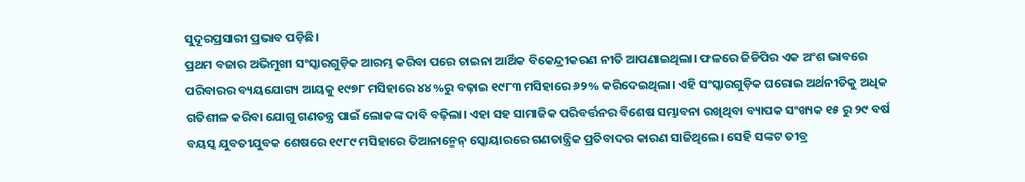ସୁଦୂରପ୍ରସାରୀ ପ୍ରଭାବ ପଡ଼ିଛି।
ପ୍ରଥମ ବଜାର ଅଭିମୁଖୀ ସଂସ୍କାରଗୁଡ଼ିକ ଆରମ୍ଭ କରିବା ପରେ ଚାଇନା ଆର୍ଥିକ ବିକେନ୍ଦ୍ରୀକରଣ ନୀତି ଆପଣାଇଥିଲା। ଫଳରେ ଜିଡିପିର ଏକ ଅଂଶ ଭାବରେ ପରିବାରର ବ୍ୟୟଯୋଗ୍ୟ ଆୟକୁ ୧୯୭୮ ମସିହାରେ ୪୪%ରୁ ବଢ଼ାଇ ୧୯୮୩ ମସିହାରେ ୬୨% କରିଦେଇଥିଲା। ଏହି ସଂସ୍କାରଗୁଡ଼ିକ ଘରୋଇ ଅର୍ଥନୀତିକୁ ଅଧିକ ଗତିଶୀଳ କରିବା ଯୋଗୁ ଗଣତନ୍ତ୍ର ପାଇଁ ଲୋକଙ୍କ ଦାବି ବଢ଼ିଲା। ଏହା ସହ ସାମାଜିକ ପରିବର୍ତ୍ତନର ବିଶେଷ ସମ୍ଭାବନା ରଖିଥିବା ବ୍ୟାପକ ସଂଖ୍ୟକ ୧୫ ରୁ ୨୯ ବର୍ଷ ବୟସ୍କ ଯୁବତୀଯୁବକ ଶେଷରେ ୧୯୮୯ ମସିହାରେ ତିଆନାନ୍ମେନ୍ ସ୍କୋୟାରରେ ଗଣତାନ୍ତ୍ରିକ ପ୍ରତିବାଦର କାରଣ ସାଜିଥିଲେ। ସେହି ସଙ୍କଟ ତୀବ୍ର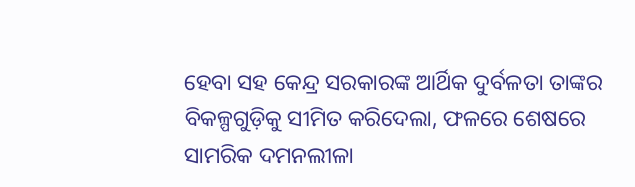ହେବା ସହ କେନ୍ଦ୍ର ସରକାରଙ୍କ ଆର୍ଥିକ ଦୁର୍ବଳତା ତାଙ୍କର ବିକଳ୍ପଗୁଡ଼ିକୁ ସୀମିତ କରିଦେଲା, ଫଳରେ ଶେଷରେ ସାମରିକ ଦମନଲୀଳା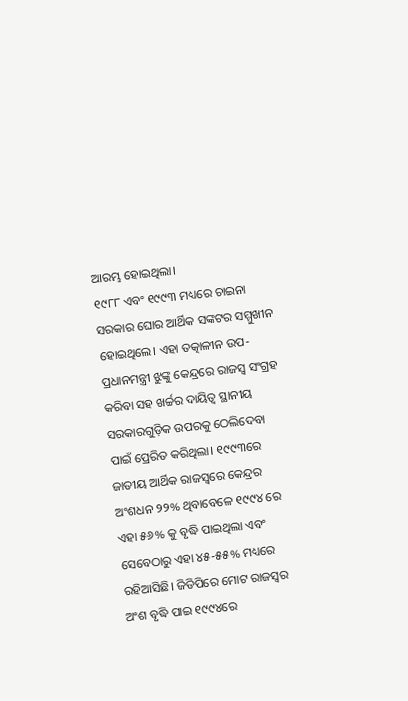ଆରମ୍ଭ ହୋଇଥିଲା।
୧୯୮୮ ଏବଂ ୧୯୯୩ ମଧ୍ୟରେ ଚାଇନା ସରକାର ଘୋର ଆର୍ଥିକ ସଙ୍କଟର ସମ୍ମୁଖୀନ ହୋଇଥିଲେ। ଏହା ତତ୍କାଳୀନ ଉପ-ପ୍ରଧାନମନ୍ତ୍ରୀ ଝୁଙ୍କୁ କେନ୍ଦ୍ରରେ ରାଜସ୍ବ ସଂଗ୍ରହ କରିବା ସହ ଖର୍ଚ୍ଚର ଦାୟିତ୍ୱ ସ୍ଥାନୀୟ ସରକାରଗୁଡ଼ିକ ଉପରକୁ ଠେଲିଦେବା ପାଇଁ ପ୍ରେରିତ କରିଥିଲା। ୧୯୯୩ରେ ଜାତୀୟ ଆର୍ଥିକ ରାଜସ୍ବରେ କେନ୍ଦ୍ରର ଅଂଶଧନ ୨୨% ଥିବାବେଳେ ୧୯୯୪ ରେ ଏହା ୫୬% କୁ ବୃଦ୍ଧି ପାଇଥିଲା ଏବଂ ସେବେଠାରୁ ଏହା ୪୫-୫୫% ମଧ୍ୟରେ ରହିଆସିଛି। ଜିଡିପିରେ ମୋଟ ରାଜସ୍ବର ଅଂଶ ବୃଦ୍ଧି ପାଇ ୧୯୯୪ରେ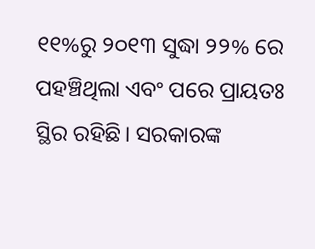୧୧%ରୁ ୨୦୧୩ ସୁଦ୍ଧା ୨୨% ରେ ପହଞ୍ଚିଥିଲା ଏବଂ ପରେ ପ୍ରାୟତଃ ସ୍ଥିର ରହିଛି। ସରକାରଙ୍କ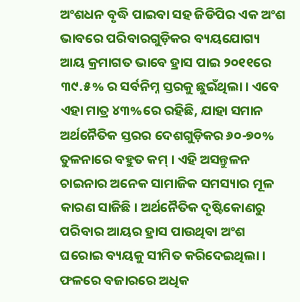ଅଂଶଧନ ବୃଦ୍ଧି ପାଇବା ସହ ଜିଡିପିର ଏକ ଅଂଶ ଭାବରେ ପରିବାରଗୁଡ଼ିକର ବ୍ୟୟଯୋଗ୍ୟ ଆୟ କ୍ରମାଗତ ଭାବେ ହ୍ରାସ ପାଇ ୨୦୧୧ରେ ୩୯.୫% ର ସର୍ବନିମ୍ନ ସ୍ତରକୁ ଛୁଇଁଥିଲା। ଏବେ ଏହା ମାତ୍ର ୪୩%ରେ ରହିଛି, ଯାହା ସମାନ ଅର୍ଥନୈତିକ ସ୍ତରର ଦେଶଗୁଡ଼ିକର ୬୦-୭୦% ତୁଳନାରେ ବହୁତ କମ୍ । ଏହି ଅସନ୍ତୁଳନ ଚାଇନାର ଅନେକ ସାମାଜିକ ସମସ୍ୟାର ମୂଳ କାରଣ ସାଜିଛି। ଅର୍ଥନୈତିକ ଦୃଷ୍ଟିକୋଣରୁ ପରିବାର ଆୟର ହ୍ରାସ ପାଉଥିବା ଅଂଶ ଘରୋଇ ବ୍ୟୟକୁ ସୀମିତ କରିଦେଇଥିଲା। ଫଳରେ ବଜାରରେ ଅଧିକ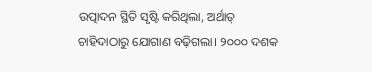ଉତ୍ପାଦନ ସ୍ଥିତି ସୃଷ୍ଟି କରିଥିଲା, ଅର୍ଥାତ୍ ଚାହିଦାଠାରୁ ଯୋଗାଣ ବଢ଼ିଗଲା। ୨୦୦୦ ଦଶକ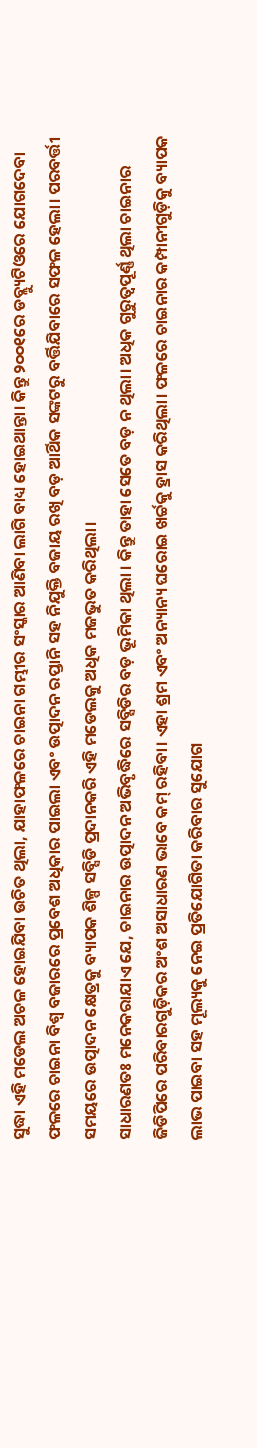ସୁଦ୍ଧା ଏହି ମଡେଲ ଅଚଳ ହୋଇଯିବା ଉଚିତ ଥିଲା, ଯାହାଫଳରେ ଚାଇନା ଗମ୍ଭୀର ସଂସ୍କାର ଆଣିବା ଲାଗି ବାଧ୍ୟ ହୋଇଥାନ୍ତା। କିନ୍ତୁ ୨୦୦୧ରେ ଡବ୍ଲ୍ୟୁଟିଓରେ ଯୋଗଦେବା ଫଳରେ ଚାଇନା ବିଶ୍ୱ ବଜାରରେ ପ୍ରବେଶ ଅଧିକାର ପାଇଲା ଏବଂ ଉତ୍ପାଦନ ରପ୍ତାନି ସହ ନିଯୁକ୍ତି ବଜାୟ ରଖି ବଡ଼ ଆର୍ଥିକ ସଙ୍କଟରୁ ବର୍ତ୍ତିଯିବାରେ ସଫଳ ହେଲା। ପରବର୍ତ୍ତୀ ସମୟରେ ଉତ୍ପାଦନ କ୍ଷେତ୍ରକୁ ବ୍ୟାପକ ଶିଳ୍ପ ସବ୍ସିଡି ପ୍ରଦାନକରି ଏହି ମଡେଲକୁ ଅଧିକ ମଜଭୁତ କରିଥିଲା।
ସାଧାରଣତଃ ମନେକରାଯାଏ ଯେ, ଚାଇନାର ଉତ୍ପାଦନ ଅଭିବୃଦ୍ଧିରେ ସବ୍ସିଡିର ବଡ଼ ଭୂମିକା ଥିଲା । କିନ୍ତୁ ତାହା ସେତେ ବଡ଼ ନ ଥିଲା। ଅଧିକ ଗୁରୁତ୍ୱପୂର୍ଣ୍ଣ ଥିଲା ଚାଇନାର ଜିଡିପିରେ ପରିବାରଗୁଡ଼ିକର ଅଂଶ ଅସାଧାରଣ ଭାବେ କମ୍ ରହିବା। ଏହା ଶ୍ରମ ଏବଂ ଅନ୍ୟାନ୍ୟ ଘରୋଇ ଖର୍ଚ୍ଚକୁ ହ୍ରାସ କରିଥିଲା। ଫଳରେ ଚାଇନାର କମ୍ପାନୀଗୁଡ଼ିକୁ ବ୍ୟାପକ ଲାଭ ପାଇବା ସହ ମୂଲ୍ୟକୁ ନେଇ ପ୍ରତିଯୋଗିତା କରିବାର ସୁଯୋଗ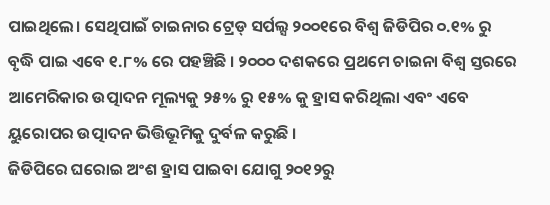ପାଇଥିଲେ। ସେଥିପାଇଁ ଚାଇନାର ଟ୍ରେଡ୍ ସର୍ପଲ୍ସ ୨୦୦୧ରେ ବିଶ୍ୱ ଜିଡିପିର ୦.୧% ରୁ ବୃଦ୍ଧି ପାଇ ଏବେ ୧.୮% ରେ ପହଞ୍ଚିଛି । ୨୦୦୦ ଦଶକରେ ପ୍ରଥମେ ଚାଇନା ବିଶ୍ୱ ସ୍ତରରେ ଆମେରିକାର ଉତ୍ପାଦନ ମୂଲ୍ୟକୁ ୨୫% ରୁ ୧୫% କୁ ହ୍ରାସ କରିଥିଲା ଏବଂ ଏବେ ୟୁରୋପର ଉତ୍ପାଦନ ଭିତ୍ତିଭୂମିକୁ ଦୁର୍ବଳ କରୁଛି ।
ଜିଡିପିରେ ଘରୋଇ ଅଂଶ ହ୍ରାସ ପାଇବା ଯୋଗୁ ୨୦୧୨ରୁ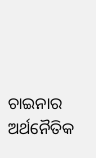ଚାଇନାର ଅର୍ଥନୈତିକ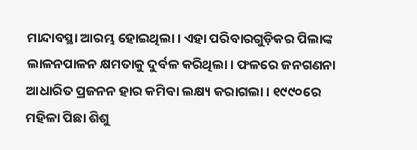ମାନ୍ଦାବସ୍ଥା ଆରମ୍ଭ ହୋଇଥିଲା। ଏହା ପରିବାରଗୁଡ଼ିକର ପିଲାଙ୍କ ଲାଳନପାଳନ କ୍ଷମତାକୁ ଦୁର୍ବଳ କରିଥିଲା। ଫଳରେ ଜନଗଣନା ଆଧାରିତ ପ୍ରଜନନ ହାର କମିବା ଲକ୍ଷ୍ୟ କରାଗଲା। ୧୯୯୦ରେ ମହିଳା ପିଛା ଶିଶୁ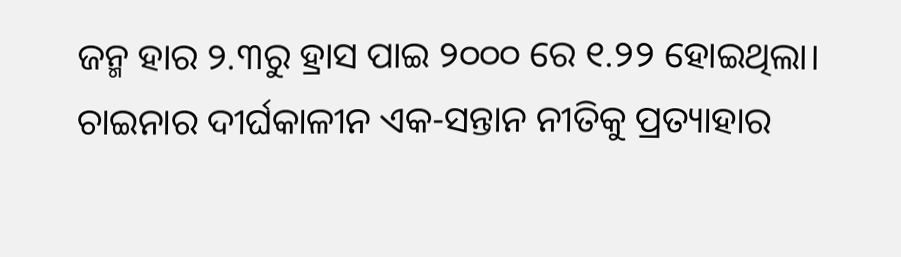ଜନ୍ମ ହାର ୨.୩ରୁ ହ୍ରାସ ପାଇ ୨୦୦୦ ରେ ୧.୨୨ ହୋଇଥିଲା। ଚାଇନାର ଦୀର୍ଘକାଳୀନ ଏକ-ସନ୍ତାନ ନୀତିକୁ ପ୍ରତ୍ୟାହାର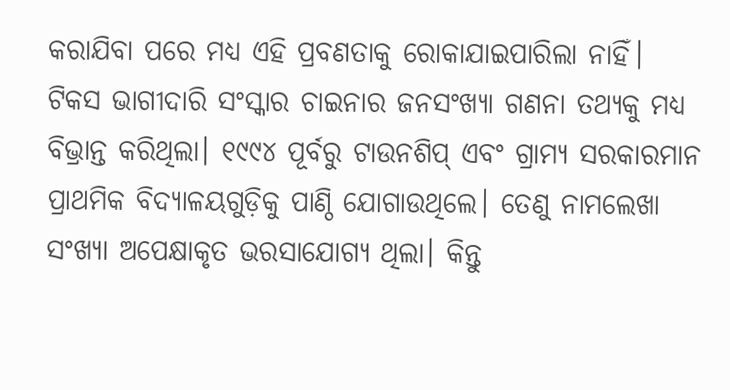କରାଯିବା ପରେ ମଧ୍ୟ ଏହି ପ୍ରବଣତାକୁ ରୋକାଯାଇପାରିଲା ନାହିଁ।
ଟିକସ ଭାଗୀଦାରି ସଂସ୍କାର ଚାଇନାର ଜନସଂଖ୍ୟା ଗଣନା ତଥ୍ୟକୁ ମଧ୍ୟ ବିଭ୍ରାନ୍ତ କରିଥିଲା। ୧୯୯୪ ପୂର୍ବରୁ ଟାଉନଶିପ୍ ଏବଂ ଗ୍ରାମ୍ୟ ସରକାରମାନ ପ୍ରାଥମିକ ବିଦ୍ୟାଳୟଗୁଡ଼ିକୁ ପାଣ୍ଠି ଯୋଗାଉଥିଲେ। ତେଣୁ ନାମଲେଖା ସଂଖ୍ୟା ଅପେକ୍ଷାକୃତ ଭରସାଯୋଗ୍ୟ ଥିଲା। କିନ୍ତୁ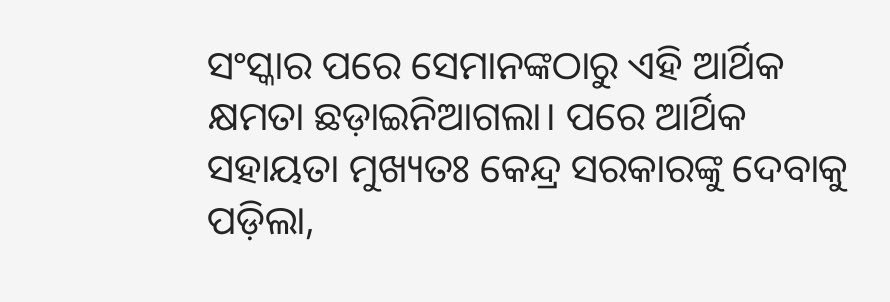ସଂସ୍କାର ପରେ ସେମାନଙ୍କଠାରୁ ଏହି ଆର୍ଥିକ କ୍ଷମତା ଛଡ଼ାଇନିଆଗଲା। ପରେ ଆର୍ଥିକ ସହାୟତା ମୁଖ୍ୟତଃ କେନ୍ଦ୍ର ସରକାରଙ୍କୁ ଦେବାକୁ ପଡ଼ିଲା,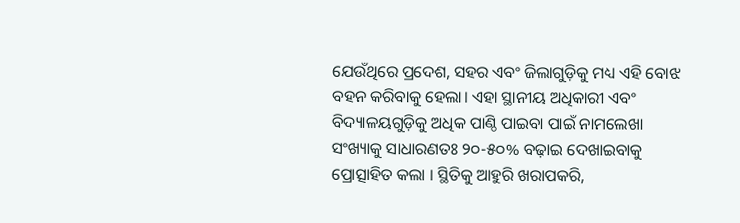ଯେଉଁଥିରେ ପ୍ରଦେଶ, ସହର ଏବଂ ଜିଲାଗୁଡ଼ିକୁ ମଧ୍ୟ ଏହି ବୋଝ ବହନ କରିବାକୁ ହେଲା। ଏହା ସ୍ଥାନୀୟ ଅଧିକାରୀ ଏବଂ ବିଦ୍ୟାଳୟଗୁଡ଼ିକୁ ଅଧିକ ପାଣ୍ଠି ପାଇବା ପାଇଁ ନାମଲେଖା ସଂଖ୍ୟାକୁ ସାଧାରଣତଃ ୨୦-୫୦% ବଢ଼ାଇ ଦେଖାଇବାକୁ ପ୍ରୋତ୍ସାହିତ କଲା । ସ୍ଥିତିକୁ ଆହୁରି ଖରାପକରି,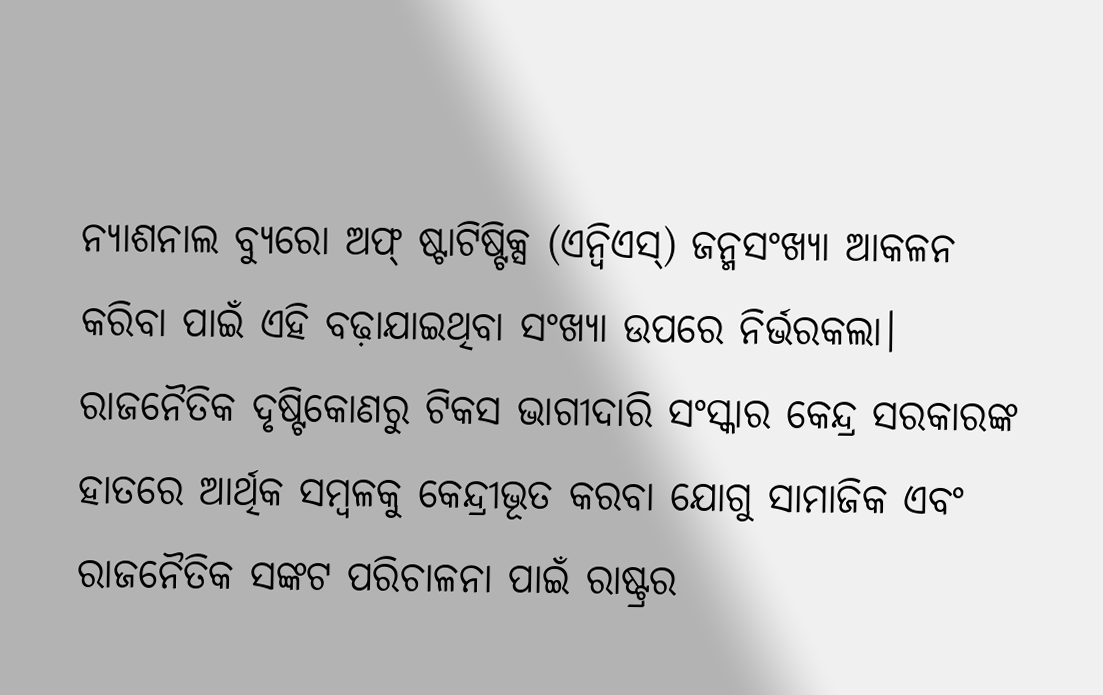ନ୍ୟାଶନାଲ ବ୍ୟୁରୋ ଅଫ୍ ଷ୍ଟାଟିଷ୍ଟିକ୍ସ (ଏନ୍ବିଏସ୍) ଜନ୍ମସଂଖ୍ୟା ଆକଳନ କରିବା ପାଇଁ ଏହି ବଢ଼ାଯାଇଥିବା ସଂଖ୍ୟା ଉପରେ ନିର୍ଭରକଲା। ରାଜନୈତିକ ଦୃଷ୍ଟିକୋଣରୁ ଟିକସ ଭାଗୀଦାରି ସଂସ୍କାର କେନ୍ଦ୍ର ସରକାରଙ୍କ ହାତରେ ଆର୍ଥିକ ସମ୍ବଳକୁ କେନ୍ଦ୍ରୀଭୂତ କରବା ଯୋଗୁ ସାମାଜିକ ଏବଂ ରାଜନୈତିକ ସଙ୍କଟ ପରିଚାଳନା ପାଇଁ ରାଷ୍ଟ୍ରର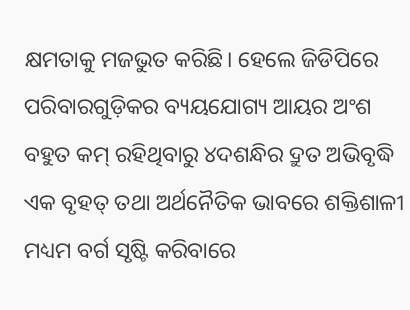କ୍ଷମତାକୁ ମଜଭୁତ କରିଛି। ହେଲେ ଜିଡିପିରେ ପରିବାରଗୁଡ଼ିକର ବ୍ୟୟଯୋଗ୍ୟ ଆୟର ଅଂଶ ବହୁତ କମ୍ ରହିଥିବାରୁ ୪ଦଶନ୍ଧିର ଦ୍ରୁତ ଅଭିବୃଦ୍ଧି ଏକ ବୃହତ୍ ତଥା ଅର୍ଥନୈତିକ ଭାବରେ ଶକ୍ତିଶାଳୀ ମଧ୍ୟମ ବର୍ଗ ସୃଷ୍ଟି କରିବାରେ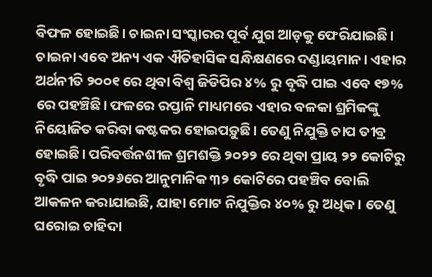ବିଫଳ ହୋଇଛି। ଚାଇନା ସଂସ୍କାରର ପୂର୍ବ ଯୁଗ ଆଡ଼କୁ ଫେରିଯାଇଛି।
ଚାଇନା ଏବେ ଅନ୍ୟ ଏକ ଐତିହାସିକ ସନ୍ଧିକ୍ଷଣରେ ଦଣ୍ଡାୟମାନ। ଏହାର ଅର୍ଥନୀତି ୨୦୦୧ ରେ ଥିବା ବିଶ୍ୱ ଜିଡିପିର ୪% ରୁ ବୃଦ୍ଧି ପାଇ ଏବେ ୧୭% ରେ ପହଞ୍ଚିଛି। ଫଳରେ ରପ୍ତାନି ମାଧ୍ୟମରେ ଏହାର ବଳକା ଶ୍ରମିକଙ୍କୁ ନିୟୋଜିତ କରିବା କଷ୍ଟକର ହୋଇପଡ଼ୁଛି। ତେଣୁ ନିଯୁକ୍ତି ଚାପ ତୀବ୍ର ହୋଇଛି। ପରିବର୍ତ୍ତନଶୀଳ ଶ୍ରମଶକ୍ତି ୨୦୨୨ ରେ ଥିବା ପ୍ରାୟ ୨୨ କୋଟିରୁ ବୃଦ୍ଧି ପାଇ ୨୦୨୬ରେ ଆନୁମାନିକ ୩୨ କୋଟିରେ ପହଞ୍ଚିବ ବୋଲି ଆକଳନ କରାଯାଇଛି, ଯାହା ମୋଟ ନିଯୁକ୍ତିର ୪୦% ରୁ ଅଧିକ। ତେଣୁ ଘରୋଇ ଚାହିଦା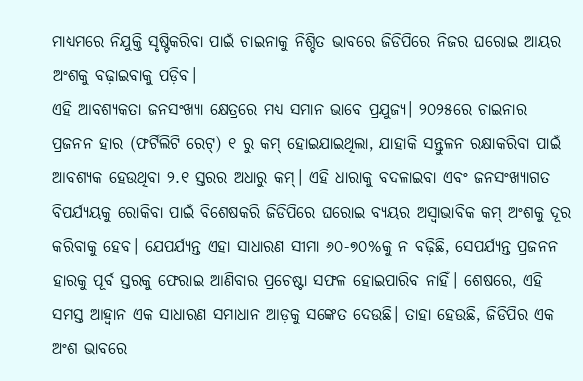ମାଧ୍ୟମରେ ନିଯୁକ୍ତି ସୃଷ୍ଟିକରିବା ପାଇଁ ଚାଇନାକୁ ନିଶ୍ଚିତ ଭାବରେ ଜିଡିପିରେ ନିଜର ଘରୋଇ ଆୟର ଅଂଶକୁ ବଢ଼ାଇବାକୁ ପଡ଼ିବ।
ଏହି ଆବଶ୍ୟକତା ଜନସଂଖ୍ୟା କ୍ଷେତ୍ରରେ ମଧ୍ୟ ସମାନ ଭାବେ ପ୍ରଯୁଜ୍ୟ। ୨୦୨୫ରେ ଚାଇନାର ପ୍ରଜନନ ହାର (ଫର୍ଟିଲିଟି ରେଟ୍) ୧ ରୁ କମ୍ ହୋଇଯାଇଥିଲା, ଯାହାକି ସନ୍ତୁଳନ ରକ୍ଷାକରିବା ପାଇଁ ଆବଶ୍ୟକ ହେଉଥିବା ୨.୧ ସ୍ତରର ଅଧାରୁ କମ୍। ଏହି ଧାରାକୁ ବଦଳାଇବା ଏବଂ ଜନସଂଖ୍ୟାଗତ ବିପର୍ଯ୍ୟୟକୁ ରୋକିବା ପାଇଁ ବିଶେଷକରି ଜିଡିପିରେ ଘରୋଇ ବ୍ୟୟର ଅସ୍ବାଭାବିକ କମ୍ ଅଂଶକୁ ଦୂର କରିବାକୁ ହେବ। ଯେପର୍ଯ୍ୟନ୍ତ ଏହା ସାଧାରଣ ସୀମା ୬୦-୭୦%କୁ ନ ବଢ଼ିଛି, ସେପର୍ଯ୍ୟନ୍ତ ପ୍ରଜନନ ହାରକୁ ପୂର୍ବ ସ୍ତରକୁ ଫେରାଇ ଆଣିବାର ପ୍ରଚେଷ୍ଟା ସଫଳ ହୋଇପାରିବ ନାହିଁ। ଶେଷରେ, ଏହି ସମସ୍ତ ଆହ୍ବାନ ଏକ ସାଧାରଣ ସମାଧାନ ଆଡ଼କୁ ସଙ୍କେତ ଦେଉଛି। ତାହା ହେଉଛି, ଜିଡିପିର ଏକ ଅଂଶ ଭାବରେ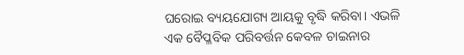ଘରୋଇ ବ୍ୟୟଯୋଗ୍ୟ ଆୟକୁ ବୃଦ୍ଧି କରିବା। ଏଭଳି ଏକ ବୈପ୍ଳବିକ ପରିବର୍ତ୍ତନ କେବଳ ଚାଇନାର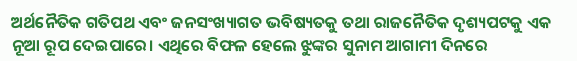ଅର୍ଥନୈତିକ ଗତିପଥ ଏବଂ ଜନସଂଖ୍ୟାଗତ ଭବିଷ୍ୟତକୁ ତଥା ରାଜନୈତିକ ଦୃଶ୍ୟପଟକୁ ଏକ ନୂଆ ରୂପ ଦେଇପାରେ। ଏଥିରେ ବିଫଳ ହେଲେ ଝୁଙ୍କର ସୁନାମ ଆଗାମୀ ଦିନରେ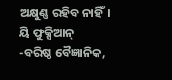ଅକ୍ଷୁଣ୍ଣ ରହିବ ନାହିଁ।
ୟି ଫୁକ୍ସିଆନ୍
-ବରିଷ୍ଠ ବୈଜ୍ଞାନିକ,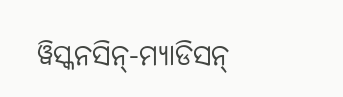ୱିସ୍କନସିନ୍-ମ୍ୟାଡିସନ୍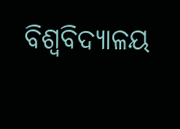ବିଶ୍ୱବିଦ୍ୟାଳୟ